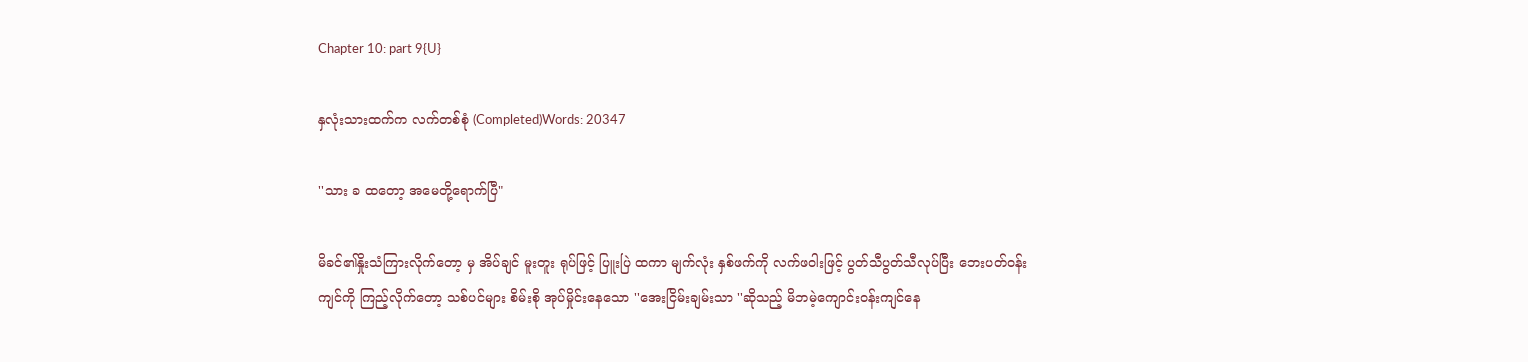Chapter 10: part 9{U}

နှလုံးသားထက်က လက်တစ်စုံ (Completed)Words: 20347

''သား ခ ထတော့ အမေတို့ရောက်ပြီ"

မိခင်၏နှိုးသံကြားလိုက်တော့ မှ အိပ်ချင် မူးတူး ရုပ်ဖြင့် ပြူးပြဲ ထကာ မျက်လုံး နှစ်ဖက်ကို လက်ဖဝါးဖြင့် ပွတ်သီပွတ်သီလုပ်ပြီး ဘေးပတ်ဝန်းကျင်ကို ကြည့်လိုက်တော့ သစ်ပင်များ စိမ်းစို အုပ်မှိုင်းနေသော ''အေးငြိမ်းချမ်းသာ ''ဆိုသည့် မိဘမဲ့ကျောင်းဝန်းကျင်နေ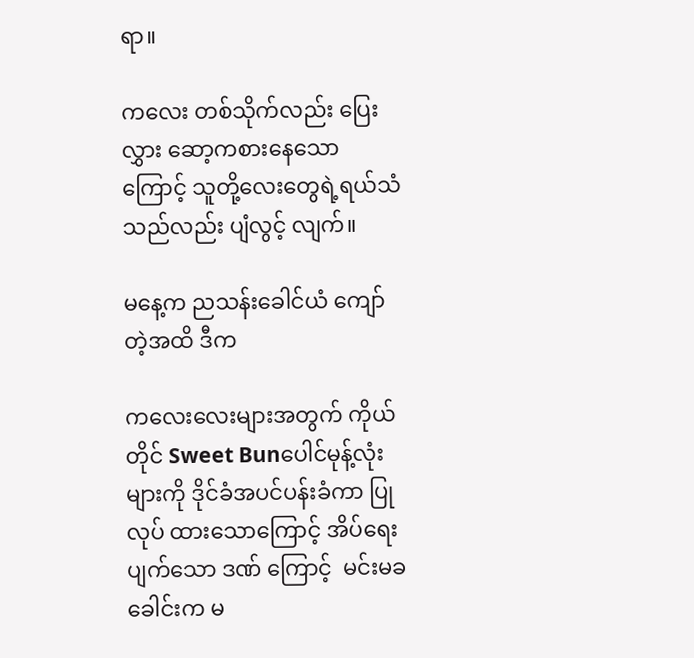ရာ။

ကလေး တစ်သိုက်လည်း ပြေးလွှား ဆော့ကစားနေသော ကြောင့် သူတို့လေးတွေရဲ့ရယ်သံသည်လည်း ပျံလွင့် လျက်။

မနေ့က ညသန်းခေါင်ယံ ကျော်တဲ့အထိ ဒီက

ကလေးလေးများအတွက် ကိုယ်တိုင် Sweet Bunပေါင်မုန့်လုံးများကို ဒိုင်ခံအပင်ပန်းခံကာ ပြုလုပ် ထားသောကြောင့် အိပ်ရေးပျက်သော ဒဏ် ကြောင့်  မင်းမခ ခေါင်းက မ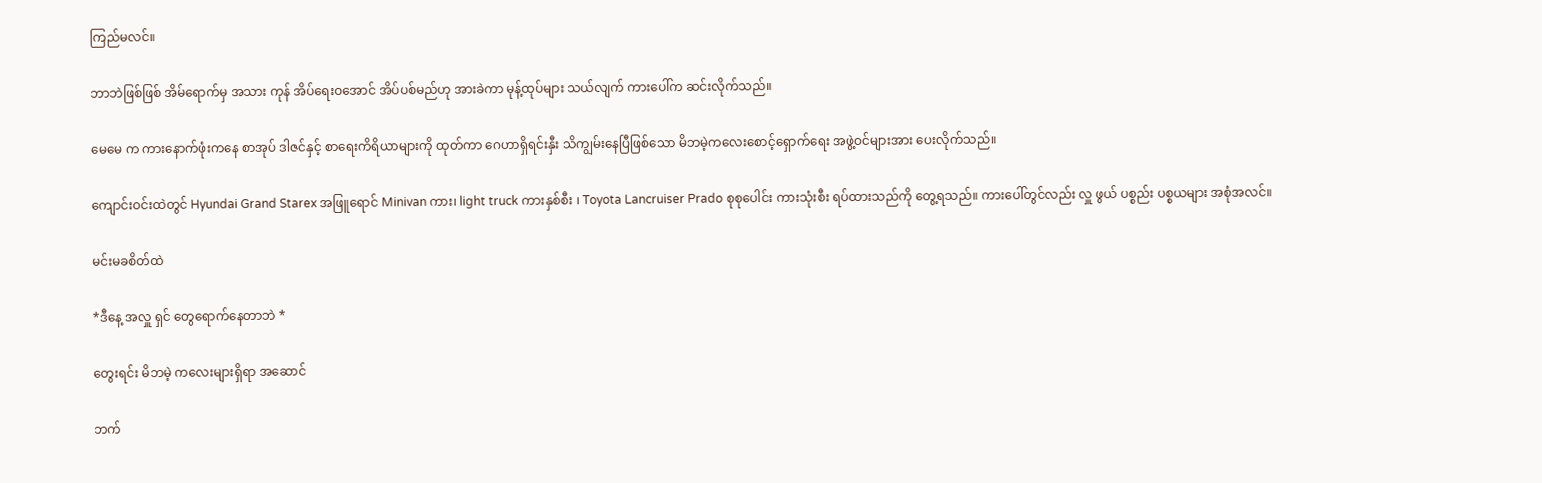ကြည်မလင်။

ဘာဘဲဖြစ်ဖြစ် အိမ်ရောက်မှ အသား ကုန် အိပ်ရေးဝအောင် အိပ်ပစ်မည်ဟု အားခဲကာ မုန့်ထုပ်များ သယ်လျက် ကားပေါ်က ဆင်းလိုက်သည်။

မေမေ က ကားနောက်ဖုံးကနေ စာအုပ် ဒါဇင်နှင့် စာရေးကိရိယာများကို ထုတ်ကာ ဂေဟာရှိရင်းနှီး သိကျွမ်းနေပြီဖြစ်သော မိဘမဲ့ကလေးစောင့်ရှောက်ရေး အဖွဲ့ဝင်များအား ပေးလိုက်သည်။

ကျောင်းဝင်းထဲတွင် Hyundai Grand Starex အဖြူရောင် Minivan ကား၊ light truck ကားနှစ်စီး ၊ Toyota Lancruiser Prado စုစုပေါင်း ကားသုံးစီး ရပ်ထားသည်ကို တွေ့ရသည်။ ကားပေါ်တွင်လည်း လှူ ဖွယ် ပစ္စည်း ပစ္စယများ အစုံအလင်။

မင်းမခစိတ်ထဲ

*ဒီနေ့ အလှူ ရှင် တွေရောက်နေတာဘဲ *

တွေးရင်း မိဘမဲ့ ကလေးများရှိရာ အဆောင်

ဘက်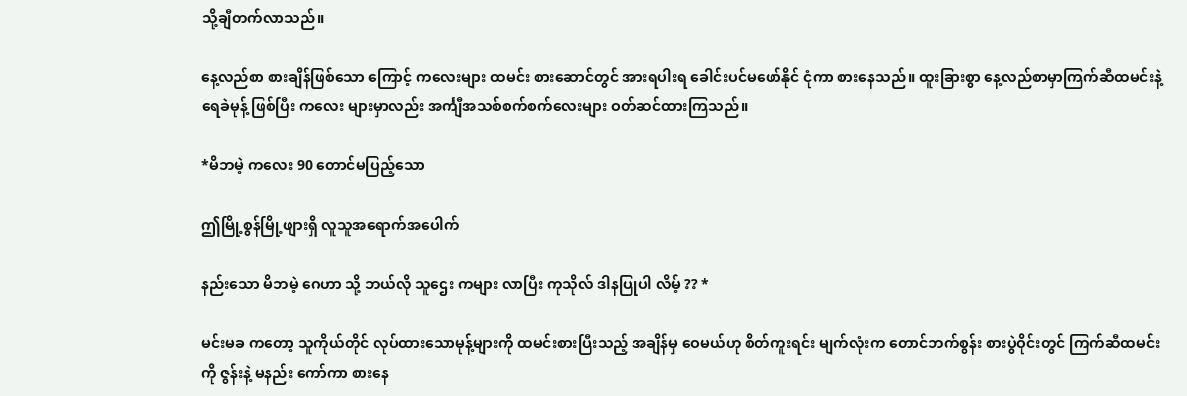သို့ချီတက်လာသည်။

နေ့လည်စာ စားချိန်ဖြစ်သော ကြောင့် ကလေးများ ထမင်း စားဆောင်တွင် အားရပါးရ ခေါင်းပင်မဖော်နိုင် ငုံကာ စားနေသည်။ ထူးခြားစွာ နေ့လည်စာမှာကြက်ဆီထမင်းနဲ့ ရေခဲမုန့် ဖြစ်ပြီး ကလေး များမှာလည်း အင်္ကျီအသစ်စက်စက်လေးများ ဝတ်ဆင်ထားကြသည်။

*မိဘမဲ့ ကလေး 90 တောင်မပြည့်သော

ဤမြို့စွန်မြို့ဖျားရှိ လူသူအရောက်အပေါက်

နည်းသော မိဘမဲ့ ဂေဟာ သို့ ဘယ်လို သူဌေး ကများ လာပြီး ကုသိုလ် ဒါနပြုပါ လိမ့် ?? *

မင်းမခ ကတော့ သူကိုယ်တိုင် လုပ်ထားသောမုန့်များကို ထမင်းစားပြီးသည့် အချိန်မှ ဝေမယ်ဟု စိတ်ကူးရင်း မျက်လုံးက တောင်ဘက်စွန်း စားပွဲဝိုင်းတွင် ကြက်ဆီထမင်းကို ဇွန်းနဲ့ မနည်း ကော်ကာ စားနေ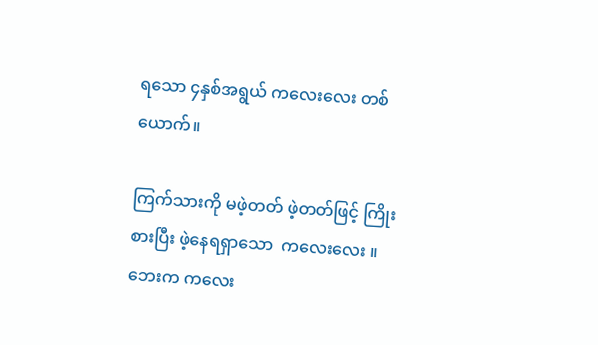ရသော ၄နှစ်အရွယ် ကလေးလေး တစ်ယောက်။

ကြက်သားကို မဖဲ့တတ် ဖဲ့တတ်ဖြင့် ကြိုးစားပြီး ဖဲ့နေရရှာသော  ကလေးလေး ။ဘေးက ကလေး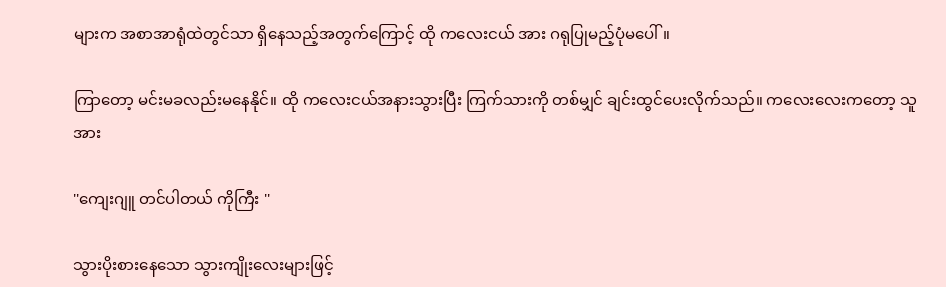များက အစာအာရုံထဲတွင်သာ ရှိနေသည့်အတွက်ကြောင့် ထို ကလေးငယ် အား ဂရုပြုမည့်ပုံမပေါ်။

ကြာတော့ မင်းမခလည်းမနေနိုင်။ ထို ကလေးငယ်အနားသွားပြီး ကြက်သားကို တစ်မျှင် ချင်းထွင်ပေးလိုက်သည်။ ကလေးလေးကတော့ သူအား

''ကျေးဂျူ တင်ပါတယ် ကိုကြီး ''

သွားပိုးစားနေသော သွားကျိုးလေးများဖြင့်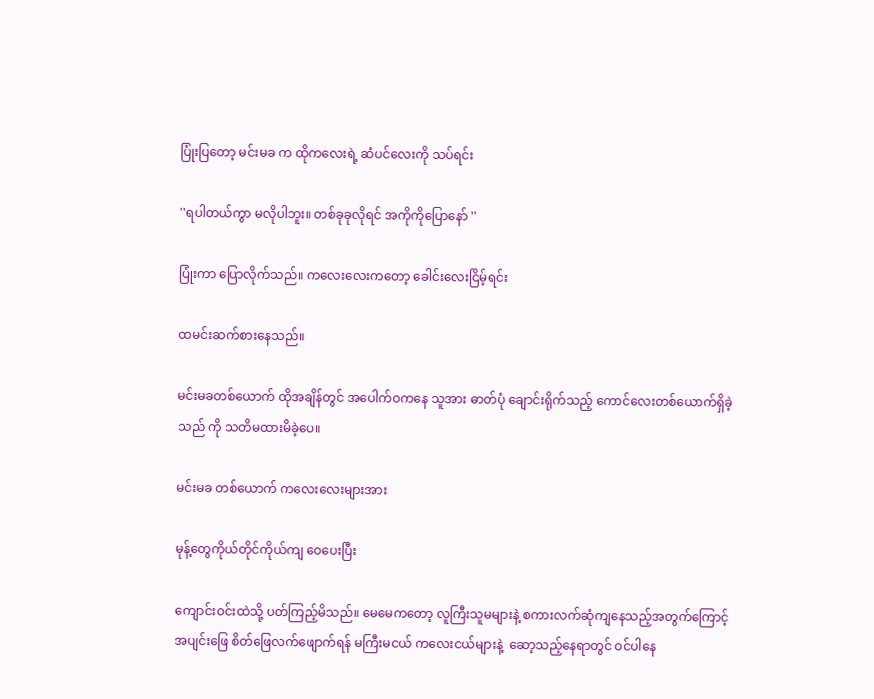ပြုံးပြတော့ မင်းမခ က ထိုကလေးရဲ့ ဆံပင်လေးကို သပ်ရင်း

''ရပါတယ်ကွာ မလိုပါဘူး။ တစ်ခုခုလိုရင် အကိုကိုပြောနော် ''

ပြုံးကာ ပြောလိုက်သည်။ ကလေးလေးကတော့ ခေါင်းလေးငြိမ့်ရင်း

ထမင်းဆက်စားနေသည်။

မင်းမခတစ်ယောက် ထိုအချိန်တွင် အပေါက်ဝကနေ သူအား ဓာတ်ပုံ ချောင်းရိုက်သည့် ကောင်လေးတစ်ယောက်ရှိခဲ့သည် ကို သတိမထားမိခဲ့ပေ။

မင်းမခ တစ်ယောက် ကလေးလေးများအား

မုန့်တွေကိုယ်တိုင်ကိုယ်ကျ ဝေပေးပြီး

ကျောင်းဝင်းထဲသို့ ပတ်ကြည့်မိသည်။ မေမေကတော့ လူကြီးသူမများနဲ့ စကားလက်ဆုံကျနေသည့်အတွက်ကြောင့်  အပျင်းဖြေ စိတ်ဖြေလက်ဖျောက်ရန် မကြီးမငယ် ကလေးငယ်များနဲ့  ဆော့သည့်နေရာတွင် ဝင်ပါနေ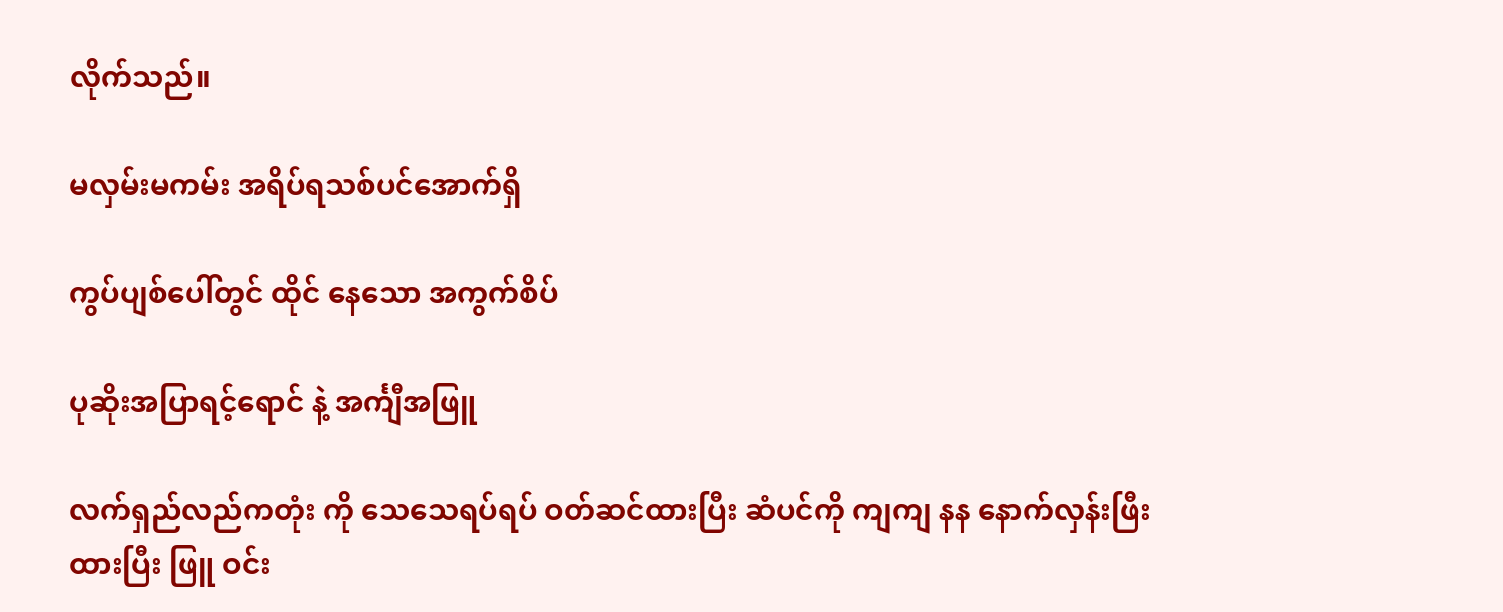လိုက်သည်။

မလှမ်းမကမ်း အရိပ်ရသစ်ပင်အောက်ရှိ

ကွပ်ပျစ်ပေါ်တွင် ထိုင် နေသော အကွက်စိပ်

ပုဆိုးအပြာရင့်ရောင် နဲ့ အင်္ကျီအဖြူ

လက်ရှည်လည်ကတုံး ကို သေသေရပ်ရပ် ဝတ်ဆင်ထားပြီး ဆံပင်ကို ကျကျ နန နောက်လှန်းဖြီးထားပြီး ဖြူ ဝင်း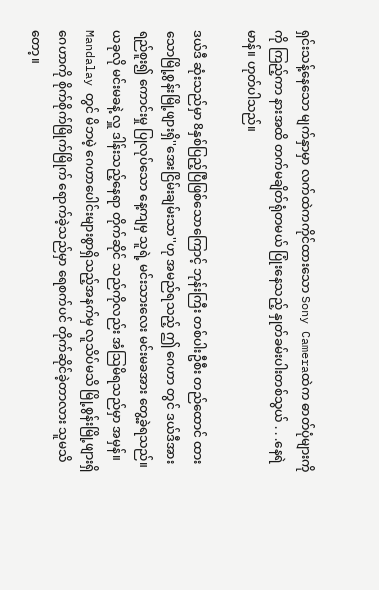ရှင်းသန့်နေသော မျက်နှာမှာ လက်ထဲကကိုင်ထားသော Sony Cameraထဲက ဓာတ်ပုံများကို ကို ကြည့်ကာ နားအထိ တက်မချိတ်ရုံတမယ် ပြုံးနေသည့် နှုတ်ခမ်းပါးတစ်သွယ် . . .နေရဲမာန်။ ဟုတ်ပါသည်။

ဒယ်ဒီ ဆုံးသည်မှာ 8နှစ်ပြည့်ပြီဖြစ်သောကြောင့် ဘုန်းကြီး တစ်ပါးဦစီး တည်ထောင် ထား သောမြို့စွန်းမြို့ဖျားရှိ''အေးငြိမ်းချမ်းသာ''ဟု အမည်ရသည့် ဤ ဂေဟာ တွင် ဒယ်ဒီအားရည်စူး၍ ကောင်းမှု ပြုလုပ်သော နေ့ကျမှ သူရဲ့ မင်းသားလေး မင်းမခအား တွေ့ခဲ့ရသည်။ ယခုလို မင်းမခနဲ့ လှူ ဒါန်းသည့်နေရာ တိုက်ဆိုင် သည်ကိုလည်း အံသြမိရသည်မှာ အမှန်။ Mandalay တွင် မိဘမဲ့ ဂေဟာပေါင်းများစွာရှိသည့်အနက်မှ လူသိပ်မသိ မြို့စွန်းမြို့ဖျားရှိ ဂေဟာကို စိုက်စိုက်မြိုက်မြိုက် ရောက်ခဲ့သည်မှာ ရေစက်ပင် တိုက်ဆိုင်ခဲ့တာလား သူမသိတော့။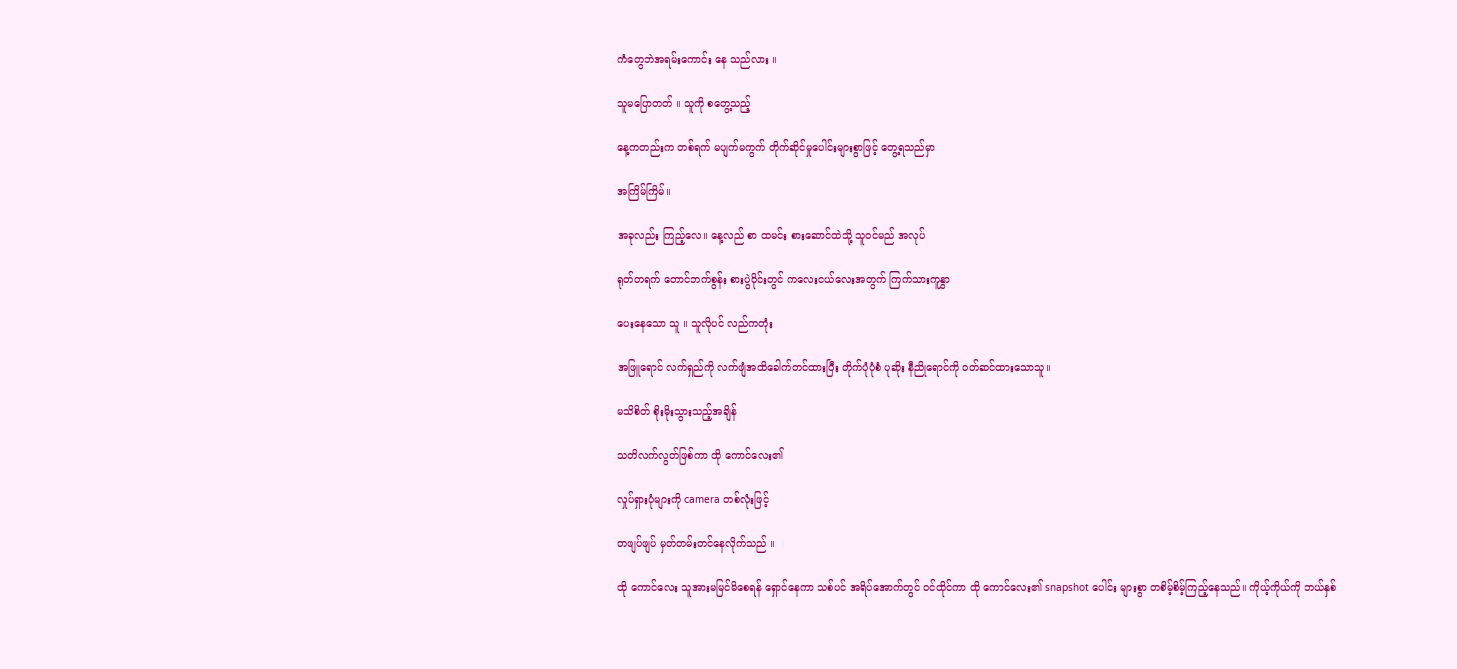ကံတွေဘဲအရမ်းကောင်း နေ သည်လား ။

သူမပြောတတ် ။ သူကို စတွေ့သည့်

နေ့ကတည်းက တစ်ရက် မပျက်မကွက် တိုက်ဆိုင်မှုပေါင်းများစွာဖြင့် တွေ့ရသည်မှာ

အကြိမ်ကြိမ်။

အခုလည်း ကြည့်လေ။ နေ့လည် စာ ထမင်း စားဆောင်ထဲသို့ သူဝင်မည် အလုပ်

ရုတ်တရက် တောင်ဘက်စွန်း စားပွဲဝိုင်းတွင် ကလေးငယ်လေးအတွက် ကြက်သားကူနွှာ

ပေးနေသော သူ ။ သူလိုပင် လည်ကတုံး

အဖြူရောင် လက်ရှည်ကို လက်ဖျံအထိခေါက်တင်ထားပြီး တိုက်ပုံပုံစံ ပုဆိုး နီညိုရောင်ကို ဝတ်ဆင်ထားသောသူ။

မသိစိတ် စိုးမိုးသွားသည့်အချိန်

သတိလက်လွတ်ဖြစ်ကာ ထို ကောင်လေး၏

လှုပ်ရှားပုံများကို camera တစ်လုံးဖြင့်

တဖျပ်ဖျပ် မှတ်တမ်းတင်နေလိုက်သည် ။

ထို ကောင်လေး သူအားမမြင်မိစေရန် ရှောင်နေကာ သစ်ပင် အရိပ်အောက်တွင် ဝင်ထိုင်ကာ ထို ကောင်လေး၏ snapshot ပေါင်း များစွာ တစိမ့်စိမ့်ကြည့်နေသည်။ ကိုယ့်ကိုယ်ကို ဘယ်နှစ်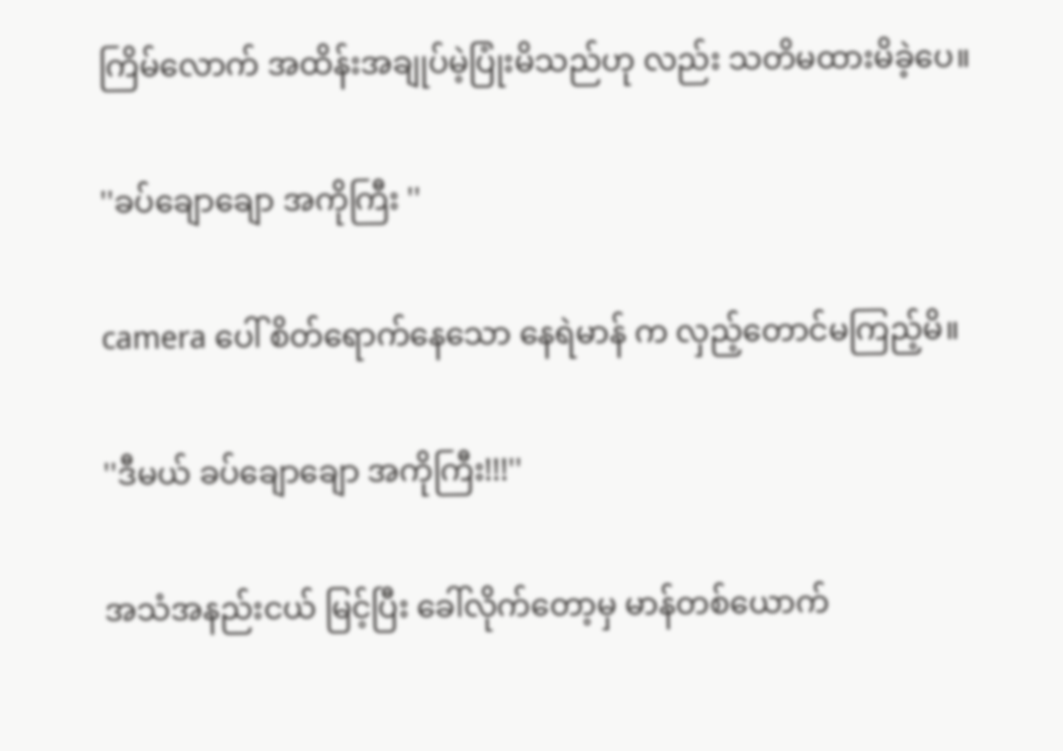ကြိမ်လောက် အထိန်းအချုပ်မဲ့ပြုံးမိသည်ဟု လည်း သတိမထားမိခဲ့ပေ။

''ခပ်ချောချော အကိုကြီး ''

camera ပေါ် စိတ်ရောက်နေသော နေရဲမာန် က လှည့်တောင်မကြည့်မိ။

''ဒီမယ် ခပ်ချောချော အကိုကြီး!!!''

အသံအနည်းငယ် မြင့်ပြီး ခေါ်လိုက်တော့မှ မာန်တစ်ယောက်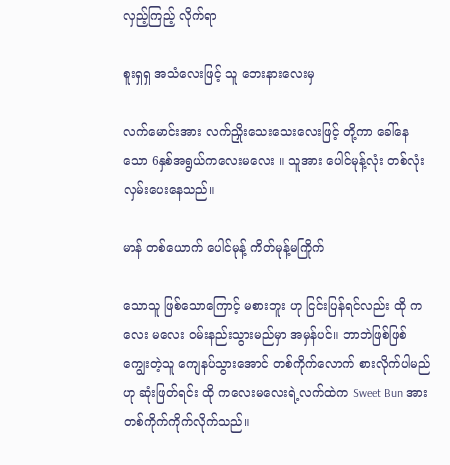လှည့်ကြည့် လိုက်ရာ

စူးရှရှ အသံလေးဖြင့် သူ ဘေးနားလေးမှ

လက်မောင်းအား လက်ညှိုးသေးသေးလေးဖြင့် တို့ကာ ခေါ်နေသော 6နှစ်အရွယ်ကလေးမလေး ။ သူအား ပေါင်မုန့်လုံး တစ်လုံးလှမ်းပေးနေသည်။

မာန် တစ်ယောက် ပေါင်မုန့် ကိတ်မုန့်မကြိုက်

သောသူ ဖြစ်သောကြောင့် မစားဘူး ဟု ငြင်းပြန်ရင်လည်း ထို ကလေး မလေး ဝမ်းနည်းသွားမည်မှာ အမှန်ပင်။ ဘာဘဲဖြစ်ဖြစ် ကျွေးတဲ့သူ ကျေနပ်သွားအောင် တစ်ကိုက်လောက် စားလိုက်ပါမည် ဟု ဆုံးဖြတ်ရင်း ထို ကလေးမလေးရဲ့လက်ထဲက Sweet Bun အား တစ်ကိုက်ကိုက်လိုက်သည်။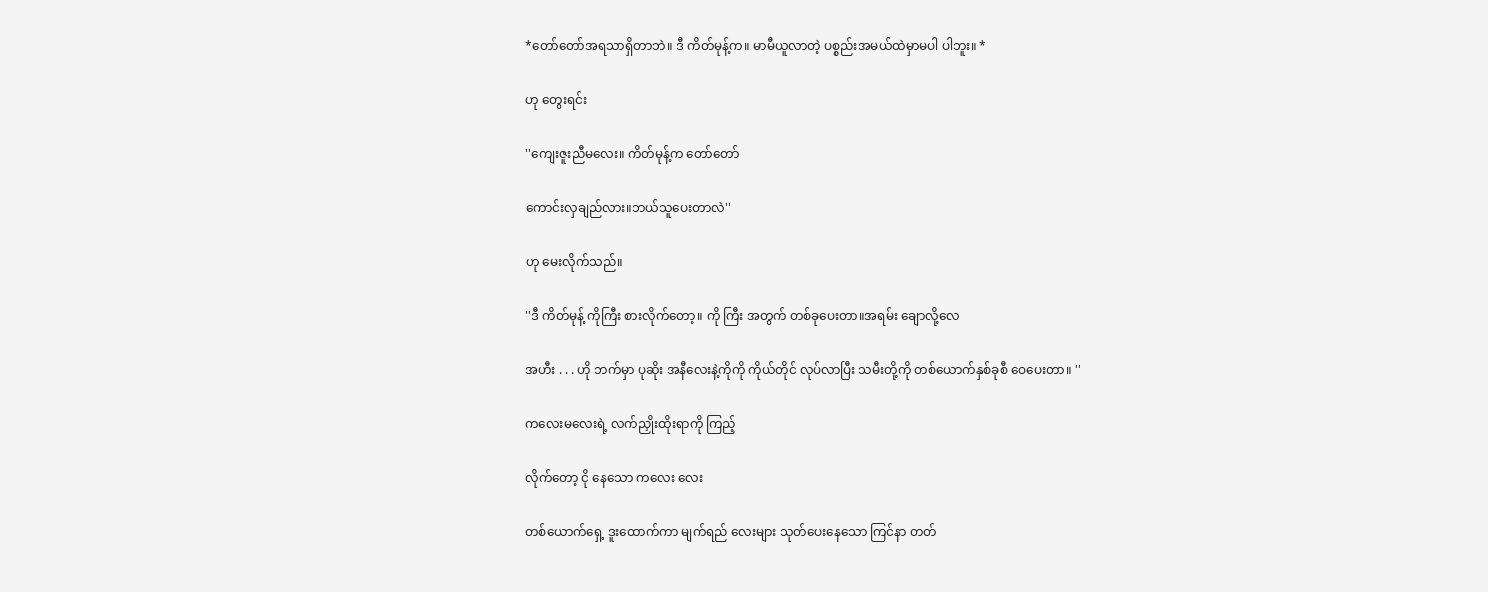*တော်တော်အရသာရှိတာဘဲ။ ဒီ ကိတ်မုန့်က။ မာမီယူလာတဲ့ ပစ္စည်းအမယ်ထဲမှာမပါ ပါဘူး။ *

ဟု တွေးရင်း

''ကျေးဇူးညီမလေး။ ကိတ်မုန့်က တော်တော်

ကောင်းလှချည်လား။ဘယ်သူပေးတာလဲ''

ဟု မေးလိုက်သည်။

''ဒီ ကိတ်မုန့် ကိုကြီး စားလိုက်တော့။ ကို ကြီး အတွက် တစ်ခုပေးတာ။အရမ်း ချောလို့လေ

အဟီး . . . ဟို ဘက်မှာ ပုဆိုး အနီလေးနဲ့ကိုကို ကိုယ်တိုင် လုပ်လာပြီး သမီးတို့ကို တစ်ယောက်နှစ်ခုစီ ဝေပေးတာ။ ''

ကလေးမလေးရဲ့ လက်ညှိုးထိုးရာကို ကြည့်

လိုက်တော့ ငို နေသော ကလေး လေး

တစ်ယောက်ရှေ့ ဒူးထောက်ကာ မျက်ရည် လေးများ သုတ်ပေးနေသော ကြင်နာ တတ်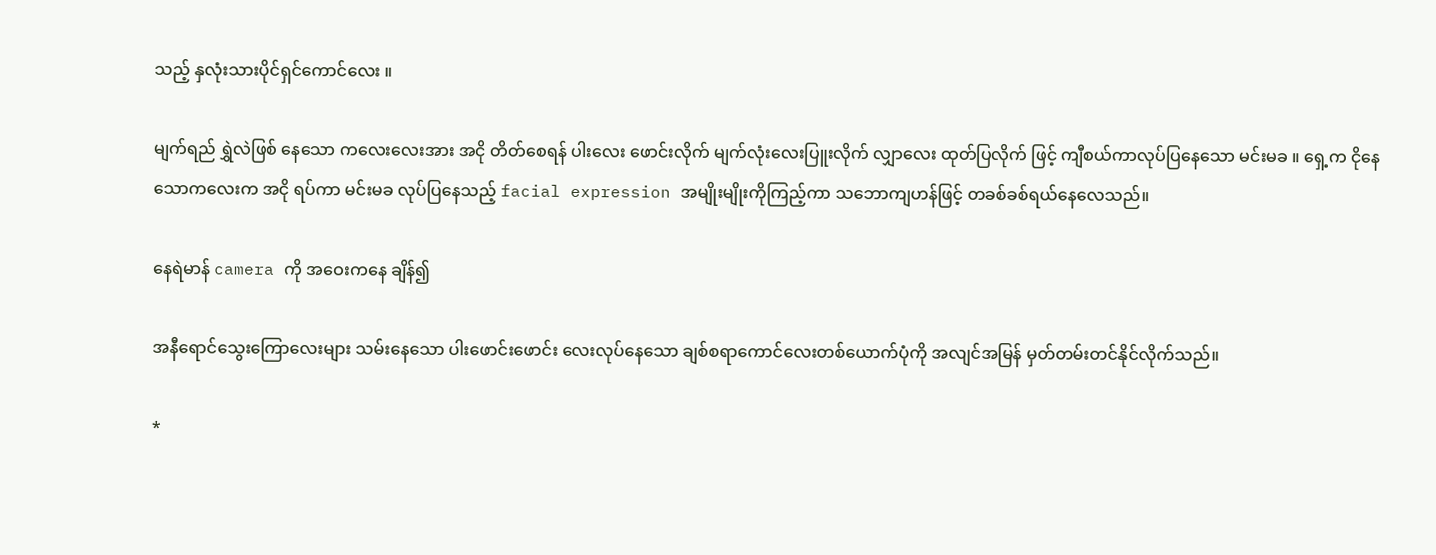သည့် နှလုံးသားပိုင်ရှင်ကောင်လေး ။

မျက်ရည် ရွှဲလဲဖြစ် နေသော ကလေးလေးအား အငို တိတ်စေရန် ပါးလေး ဖောင်းလိုက် မျက်လုံးလေးပြူးလိုက် လျှာလေး ထုတ်ပြလိုက် ဖြင့် ကျီစယ်ကာလုပ်ပြနေသော မင်းမခ ။ ရှေ့က ငိုနေသောကလေးက အငို ရပ်ကာ မင်းမခ လုပ်ပြနေသည့် facial expression အမျိုးမျိုးကိုကြည့်ကာ သဘောကျဟန်ဖြင့် တခစ်ခစ်ရယ်နေလေသည်။

နေရဲမာန် camera ကို အဝေးကနေ ချိန်၍

အနီရောင်သွေးကြောလေးများ သမ်းနေသော ပါးဖောင်းဖောင်း လေးလုပ်နေသော ချစ်စရာကောင်လေးတစ်ယောက်ပုံကို အလျင်အမြန် မှတ်တမ်းတင်နိုင်လိုက်သည်။

*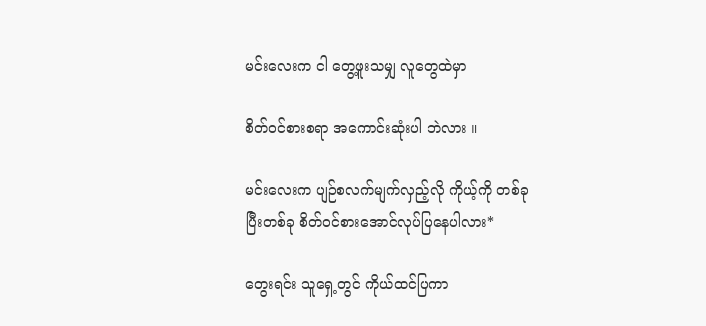မင်းလေးက ငါ တွေ့ဖူးသမျှ လူတွေထဲမှာ

စိတ်ဝင်စားစရာ အကောင်းဆုံးပါ ဘဲလား ။

မင်းလေးက ပျဉ်စလက်မျက်လှည့်လို ကိုယ့်ကို တစ်ခုပြီးတစ်ခု စိတ်ဝင်စားအောင်လုပ်ပြနေပါလား*

တွေးရင်း သူရှေ့တွင် ကိုယ်ထင်ပြကာ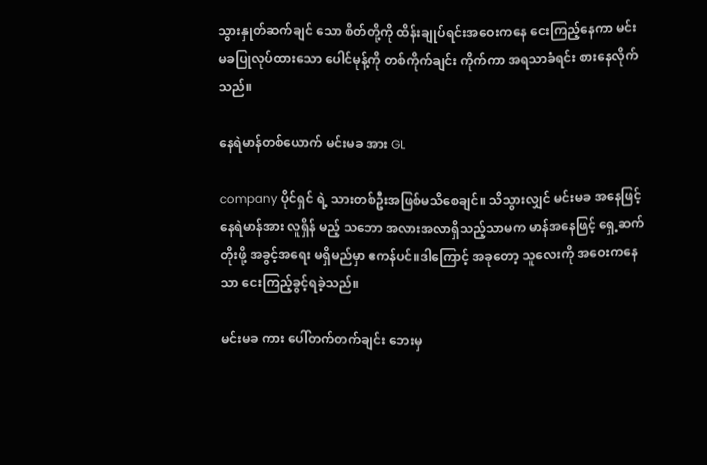သွားနှုတ်ဆက်ချင် သော စိတ်တို့ကို ထိန်းချုပ်ရင်းအဝေးကနေ ငေးကြည့်နေကာ မင်းမခပြုလုပ်ထားသော ပေါင်မုန့်ကို တစ်ကိုက်ချင်း ကိုက်ကာ အရသာခံရင်း စားနေလိုက်သည်။

နေရဲမာန်တစ်ယောက် မင်းမခ အား GL

company ပိုင်ရှင် ရဲ့ သားတစ်ဦးအဖြစ်မသိစေချင်။ သိသွားလျှင် မင်းမခ အနေဖြင့် နေရဲမာန်အား လူရှိန် မည့် သဘော အလားအလာရှိသည့်သာမက မာန်အနေဖြင့် ရှေ့ဆက်တိုးဖို့ အခွင့်အရေး မရှိမည်မှာ ဧကန်ပင်။ဒါကြောင့် အခုတော့ သူလေးကို အဝေးကနေသာ ငေးကြည့်ခွင့်ရခဲ့သည်။

မင်းမခ ကား ပေါ်တက်တက်ချင်း ဘေးမှ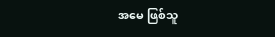အမေ ဖြစ်သူ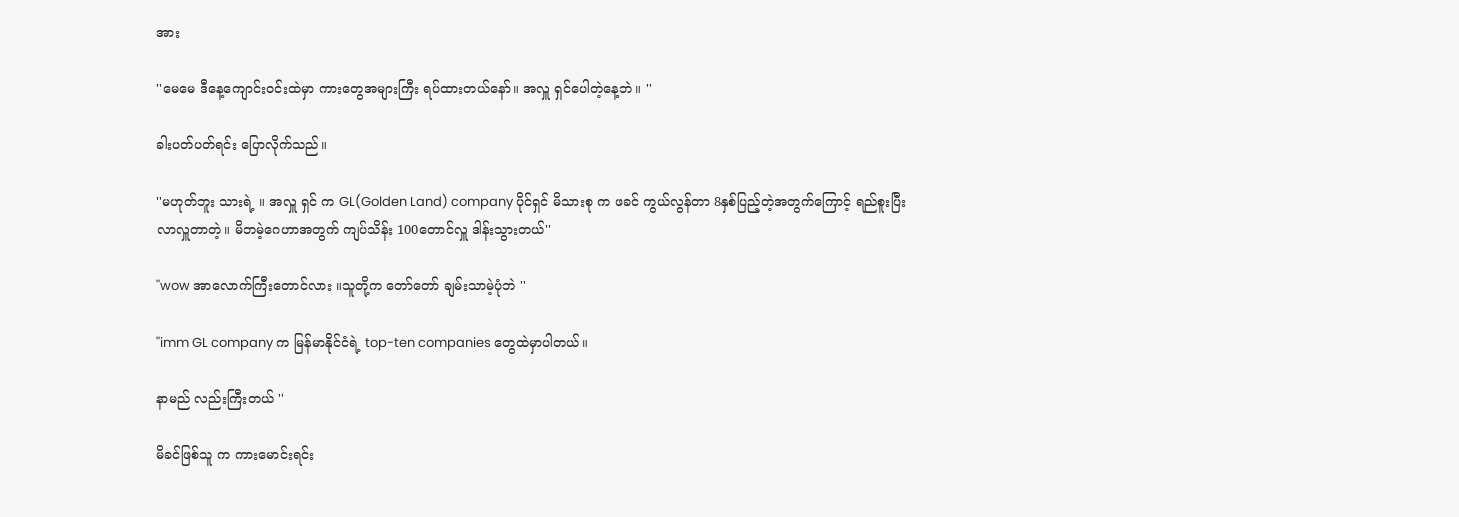အား

''မေမေ ဒီနေ့ကျောင်းဝင်းထဲမှာ ကားတွေအများကြီး ရပ်ထားတယ်နော်။ အလှူ ရှင်ပေါတဲ့နေ့ဘဲ။ ''

ခါးပတ်ပတ်ရင်း ပြောလိုက်သည်။

''မဟုတ်ဘူး သားရဲ့ ။ အလှူ ရှင် က GL(Golden Land) company ပိုင်ရှင် မိသားစု က ဖခင် ကွယ်လွန်တာ 8နှစ်ပြည့်တဲ့အတွက်ကြောင့် ရည်စူးပြီး လာလှူတာတဲ့။ မိဘမဲ့ဂေဟာအတွက် ကျပ်သိန်း 100တောင်လှူ ဒါန်းသွားတယ်''

''wow အာလောက်ကြီးတောင်လား ။သူတို့က တော်တော် ချမ်းသာမဲ့ပုံဘဲ ''

''imm GL company က မြန်မာနိုင်ငံရဲ့ top-ten companies တွေထဲမှာပါတယ်။

နာမည် လည်းကြီးတယ် ''

မိခင်ဖြစ်သူ က ကားမောင်းရင်း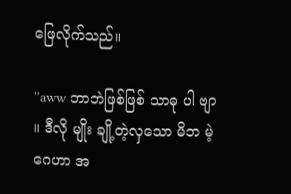ဖြေလိုက်သည်။

''aww ဘာဘဲဖြစ်ဖြစ် သာဓု ပါ ဗျာ ။ ဒီလို မျိုး ချို့တဲ့လှသော မိဘ မဲ့ဂေဟာ အ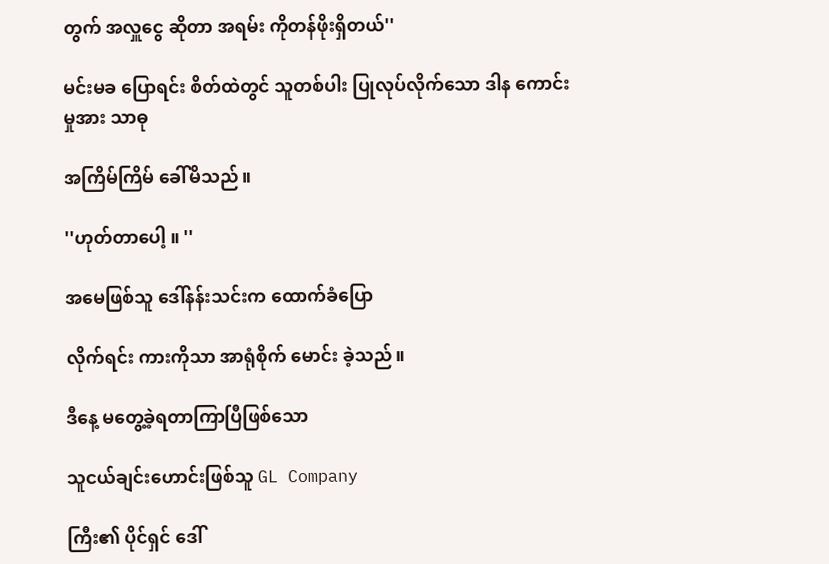တွက် အလှူငွေ ဆိုတာ အရမ်း ကိုတန်ဖိုးရှိတယ်''

မင်းမခ ပြောရင်း စိတ်ထဲတွင် သူတစ်ပါး ပြုလုပ်လိုက်သော ဒါန ကောင်းမှုအား သာဓု

အကြိမ်ကြိမ် ခေါ်မိသည်။

''ဟုတ်တာပေါ့ ။ ''

အမေဖြစ်သူ ဒေါ်နန်းသင်းက ထောက်ခံပြော

လိုက်ရင်း ကားကိုသာ အာရုံစိုက် မောင်း ခဲ့သည်။

ဒီနေ့ မတွေ့ခဲ့ရတာကြာပြီဖြစ်သော

သူငယ်ချင်းဟောင်းဖြစ်သူ GL Company

ကြီး၏ ပိုင်ရှင် ဒေါ်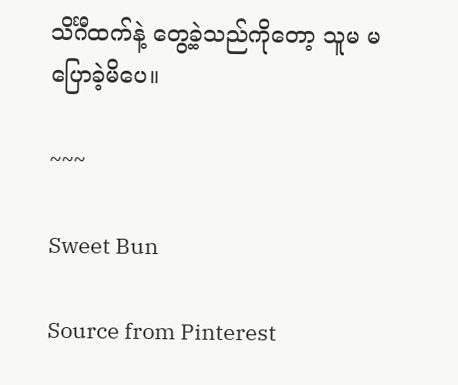သိင်္ဂီထက်နဲ့ တွေ့ခဲ့သည်ကိုတော့ သူမ မပြောခဲ့မိပေ။

~~~

Sweet Bun

Source from Pinterest